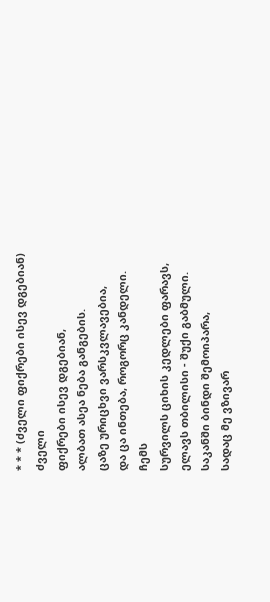* * * (ძველი ფიქრები ისევ დგებიან)
ძველი
ფიქრები ისევ დგებიან,
ალბათ ასეა ნება განგების.
ცაზე ურიცხვი ვარსკვლავებია,
და ცა ინთება, როგორც კანდელი.
ჩემს
სურვილს ციხის კედლები ფარავს,
ელავს თბილისი - შუქი გაბმული.
საკანში ბინდი შემოიპარა,
სადაც მე ვზივარ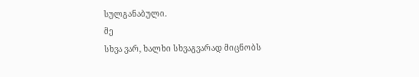სულგანაბული.
მე
სხვა ვარ, ხალხი სხვაგვარად მიცნობს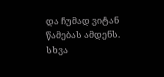და ჩუმად ვიტან წამებას ამდენს.
სხვა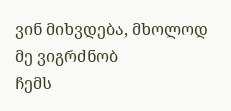ვინ მიხვდება, მხოლოდ მე ვიგრძნობ
ჩემს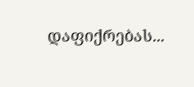დაფიქრებას...